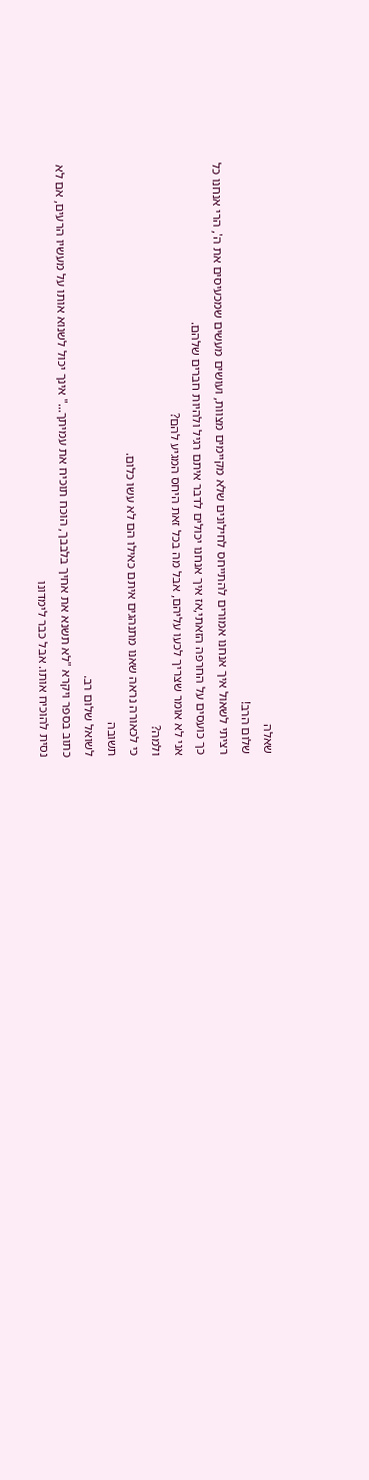שאלה
שלום הרב!
רציתי לשאול איך אנחנו אמורים להתייחס לחילונים שלא מקיימים מצוות, ועושים מעשים שמכעיסים את ה', הרי אנחנו כל כך כועסים על החרפה הזאתי,אז איך אנחנו יכולים לדבר איתם רגיל ולהיות חברים שלהם.
אני לא אומר שצריך לכעו עליהם, אבל מה בכל זאת היחס המגיע להם?
ולמה?
כי לכאורה נראה שאנו מתנהגים איתם כאילו הם לא עשו כלום.
תשובה
לשואל שלום רב.
כתוב בספר ויקרא "לא תשנא את אחיך בלבבך, הוכח תוכיח את עמיתך..." אינך יכול לשנוא אותו על מעשיו הרעים, אם לא נסית להוכיח אותו. אבל כבר לימדונו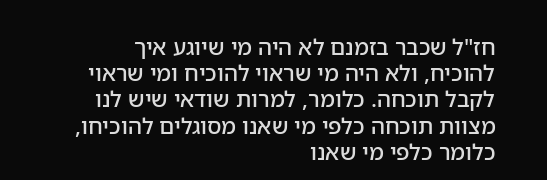חז"ל שכבר בזמנם לא היה מי שיוגע איך להוכיח, ולא היה מי שראוי להוכיח ומי שראוי לקבל תוכחה. כלומר, למרות שודאי שיש לנו מצוות תוכחה כלפי מי שאנו מסוגלים להוכיחו, כלומר כלפי מי שאנו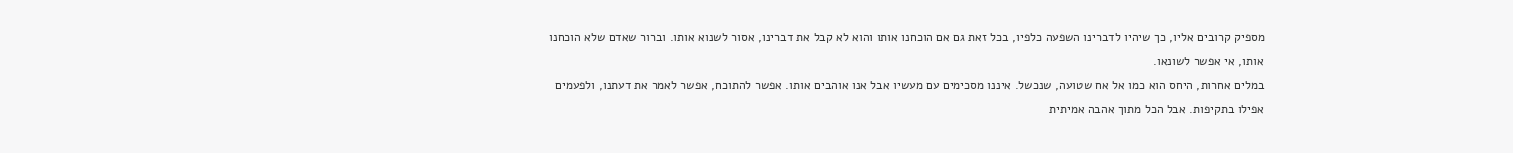מספיק קרובים אליו, כך שיהיו לדברינו השפעה כלפיו, בכל זאת גם אם הוכחנו אותו והוא לא קבל את דברינו, אסור לשנוא אותו. וברור שאדם שלא הוכחנו אותו, אי אפשר לשונאו.
במלים אחרות, היחס הוא כמו אל אח שטועה, שנכשל. איננו מסכימים עם מעשיו אבל אנו אוהבים אותו. אפשר להתוכח, אפשר לאמר את דעתנו, ולפעמים אפילו בתקיפות. אבל הכל מתוך אהבה אמיתית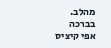מהלב.
בברכה
אפי קיציס